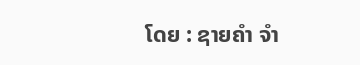ໂດຍ : ຊາຍຄຳ ຈຳ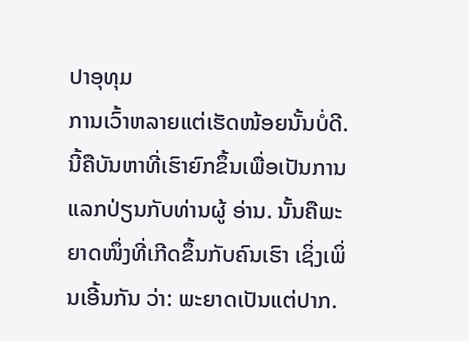ປາອຸທຸມ
ການເວົ້າຫລາຍແຕ່ເຮັດໜ້ອຍນັ້ນບໍ່ດີ. ນີ້ຄືບັນຫາທີ່ເຮົາຍົກຂຶ້ນເພື່ອເປັນການແລກປ່ຽນກັບທ່ານຜູ້ ອ່ານ. ນັ້ນຄືພະຍາດໜຶ່ງທີ່ເກີດຂຶ້ນກັບຄົນເຮົາ ເຊິ່ງເພິ່ນເອີ້ນກັນ ວ່າ: ພະຍາດເປັນແຕ່ປາກ.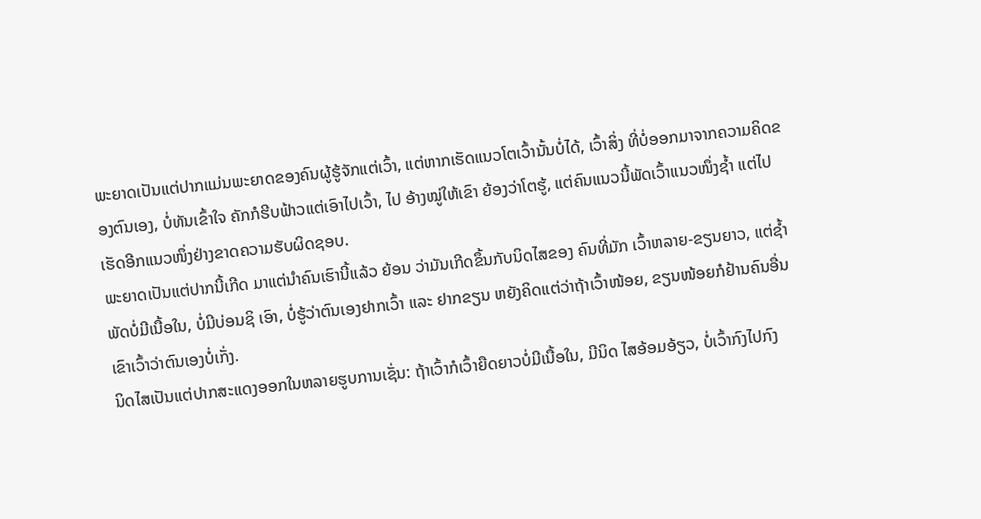ພະຍາດເປັນແຕ່ປາກແມ່ນພະຍາດຂອງຄົນຜູ້ຮູ້ຈັກແຕ່ເວົ້າ, ແຕ່ຫາກເຮັດແນວໂຕເວົ້ານັ້ນບໍ່ໄດ້, ເວົ້າສິ່ງ ທີ່ບໍ່ອອກມາຈາກຄວາມຄິດຂອງຕົນເອງ, ບໍ່ທັນເຂົ້າໃຈ ຄັກກໍຮີບຟ້າວແຕ່ເອົາໄປເວົ້າ, ໄປ ອ້າງໝູ່ໃຫ້ເຂົາ ຍ້ອງວ່າໂຕຮູ້, ແຕ່ຄົນແນວນີ້ພັດເວົ້າແນວໜຶ່ງຊ້ຳ ແຕ່ໄປເຮັດອີກແນວໜຶ່ງຢ່າງຂາດຄວາມຮັບຜິດຊອບ.
ພະຍາດເປັນແຕ່ປາກນີ້ເກີດ ມາແຕ່ນຳຄົນເຮົານີ້ແລ້ວ ຍ້ອນ ວ່າມັນເກີດຂຶ້ນກັບນິດໄສຂອງ ຄົນທີ່ມັກ ເວົ້າຫລາຍ-ຂຽນຍາວ, ແຕ່ຊ້ຳພັດບໍ່ມີເນື້ອໃນ, ບໍ່ມີບ່ອນຊິ ເອົາ, ບໍ່ຮູ້ວ່າຕົນເອງຢາກເວົ້າ ແລະ ຢາກຂຽນ ຫຍັງຄິດແຕ່ວ່າຖ້າເວົ້າໜ້ອຍ, ຂຽນໜ້ອຍກໍຢ້ານຄົນອື່ນເຂົາເວົ້າວ່າຕົນເອງບໍ່ເກັ່ງ.
ນິດໄສເປັນແຕ່ປາກສະແດງອອກໃນຫລາຍຮູບການເຊັ່ນ: ຖ້າເວົ້າກໍເວົ້າຍືດຍາວບໍ່ມີເນື້ອໃນ, ມີນິດ ໄສອ້ອມອ້ຽວ, ບໍ່ເວົ້າກົງໄປກົງ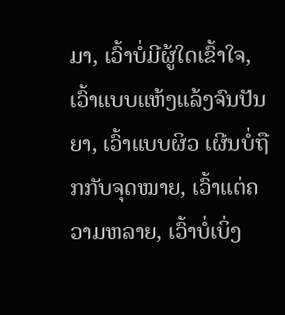ມາ, ເວົ້າບໍ່ມີຜູ້ໃດເຂົ້າໃຈ, ເວົ້າແບບແຫ້ງແລ້ງຈົນປັນຍາ, ເວົ້າແບບຜິວ ເຜີນບໍ່ຖືກກັບຈຸດໝາຍ, ເວົ້າແຕ່ຄວາມຫລາຍ, ເວົ້າບໍ່ເບິ່ງ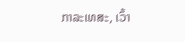ກາລະເທສະ, ເວົ້າ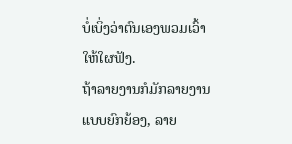ບໍ່ເບິ່ງວ່າຕົນເອງພວມເວົ້າ ໃຫ້ໃຜຟັງ.
ຖ້າລາຍງານກໍມັກລາຍງານແບບຍົກຍ້ອງ, ລາຍ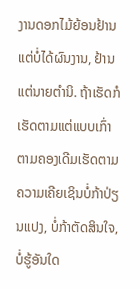ງານດອກໄມ້ຍ້ອນຢ້ານແຕ່ບໍ່ໄດ້ຜົນງານ, ຢ້ານ ແຕ່ນາຍຕຳນິ. ຖ້າເຮັດກໍເຮັດຕາມແຕ່ແບບເກົ່າຕາມຄອງເດີມເຮັດຕາມຄວາມເຄີຍເຊິນບໍ່ກ້າປ່ຽນແປງ, ບໍ່ກ້າຕັດສິນໃຈ, ບໍ່ຮູ້ອັນໃດ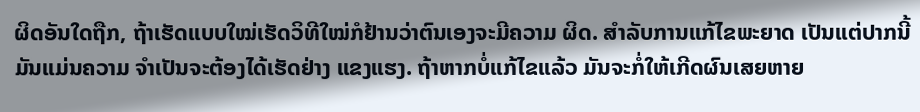ຜິດອັນໃດຖືກ, ຖ້າເຮັດແບບໃໝ່ເຮັດວິທີໃໝ່ກໍຢ້ານວ່າຕົນເອງຈະມີຄວາມ ຜິດ. ສຳລັບການແກ້ໄຂພະຍາດ ເປັນແຕ່ປາກນີ້ ມັນແມ່ນຄວາມ ຈຳເປັນຈະຕ້ອງໄດ້ເຮັດຢ່າງ ແຂງແຮງ. ຖ້າຫາກບໍ່ແກ້ໄຂແລ້ວ ມັນຈະກໍ່ໃຫ້ເກີດຜົນເສຍຫາຍ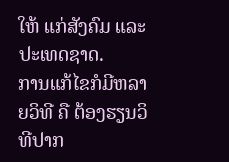ໃຫ້ ແກ່ສັງຄົມ ແລະ ປະເທດຊາດ.
ການແກ້ໄຂກໍມີຫລາຍວິທີ ຄື ຕ້ອງຮຽນວິທີປາກ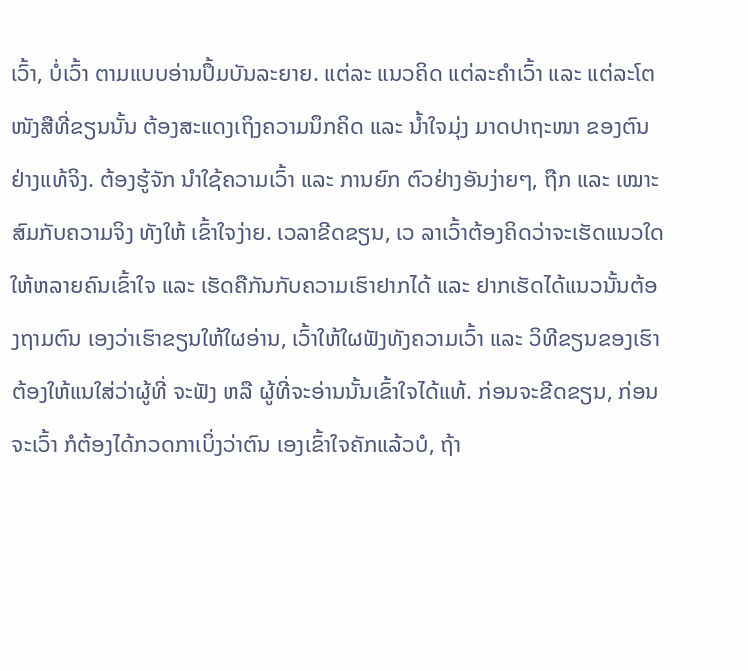ເວົ້າ, ບໍ່ເວົ້າ ຕາມແບບອ່ານປຶ້ມບັນລະຍາຍ. ແຕ່ລະ ແນວຄິດ ແຕ່ລະຄຳເວົ້າ ແລະ ແຕ່ລະໂຕໜັງສືທີ່ຂຽນນັ້ນ ຕ້ອງສະແດງເຖິງຄວາມນຶກຄິດ ແລະ ນ້ຳໃຈມຸ່ງ ມາດປາຖະໜາ ຂອງຕົນຢ່າງແທ້ຈິງ. ຕ້ອງຮູ້ຈັກ ນຳໃຊ້ຄວາມເວົ້າ ແລະ ການຍົກ ຕົວຢ່າງອັນງ່າຍໆ, ຖືກ ແລະ ເໝາະສົມກັບຄວາມຈິງ ທັງໃຫ້ ເຂົ້າໃຈງ່າຍ. ເວລາຂີດຂຽນ, ເວ ລາເວົ້າຕ້ອງຄິດວ່າຈະເຮັດແນວໃດ ໃຫ້ຫລາຍຄົນເຂົ້າໃຈ ແລະ ເຮັດຄືກັນກັບຄວາມເຮົາຢາກໄດ້ ແລະ ຢາກເຮັດໄດ້ແນວນັ້ນຕ້ອງຖາມຕົນ ເອງວ່າເຮົາຂຽນໃຫ້ໃຜອ່ານ, ເວົ້າໃຫ້ໃຜຟັງທັງຄວາມເວົ້າ ແລະ ວິທີຂຽນຂອງເຮົາຕ້ອງໃຫ້ແນໃສ່ວ່າຜູ້ທີ່ ຈະຟັງ ຫລື ຜູ້ທີ່ຈະອ່ານນັ້ນເຂົ້າໃຈໄດ້ແທ້. ກ່ອນຈະຂີດຂຽນ, ກ່ອນຈະເວົ້າ ກໍຕ້ອງໄດ້ກວດກາເບິ່ງວ່າຕົນ ເອງເຂົ້າໃຈຄັກແລ້ວບໍ, ຖ້າ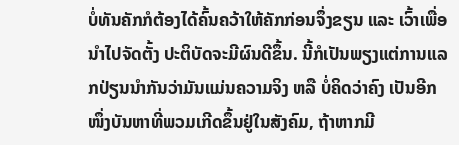ບໍ່ທັນຄັກກໍຕ້ອງໄດ້ຄົ້ນຄວ້າໃຫ້ຄັກກ່ອນຈຶ່ງຂຽນ ແລະ ເວົ້າເພື່ອນຳໄປຈັດຕັ້ງ ປະຕິບັດຈະມີຜົນດີຂຶ້ນ. ນີ້ກໍເປັນພຽງແຕ່ການແລກປ່ຽນນຳກັນວ່າມັນແມ່ນຄວາມຈິງ ຫລື ບໍ່ຄິດວ່າຄົງ ເປັນອີກໜຶ່ງບັນຫາທີ່ພວມເກີດຂຶ້ນຢູ່ໃນສັງຄົມ, ຖ້າຫາກມີ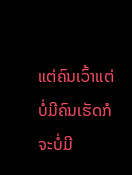ແຕ່ຄົນເວົ້າແຕ່ບໍ່ມີຄົນເຮັດກໍຈະບໍ່ມີ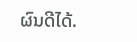ຜົນດີໄດ້.